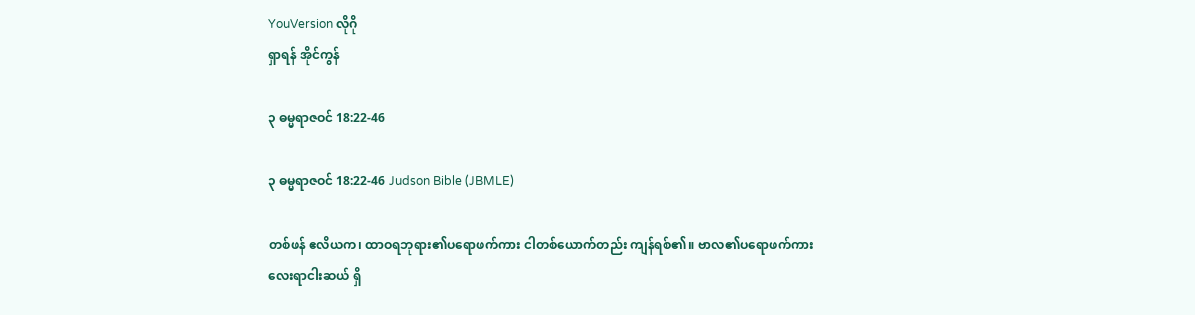YouVersion လိုဂို
ရှာရန် အိုင်ကွန်

၃ ဓမ္မရာဇဝင် 18:22-46

၃ ဓမ္မရာဇဝင် 18:22-46 Judson Bible (JBMLE)

တစ်ဖန် ဧလိယက၊ ထာဝရဘုရား၏ပရောဖက်ကား ငါတစ်ယောက်တည်း ကျန်ရစ်၏။ ဗာလ၏ပရောဖက်ကား လေးရာငါးဆယ် ရှိ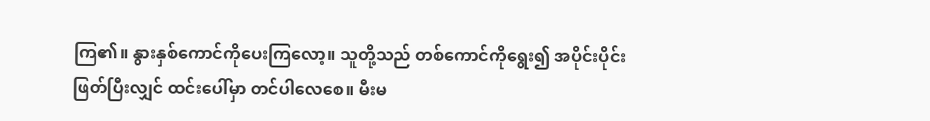ကြ၏။ နွားနှစ်ကောင်ကိုပေးကြလော့။ သူတို့သည် တစ်ကောင်ကိုရွေး၍ အပိုင်းပိုင်းဖြတ်ပြီးလျှင် ထင်းပေါ်မှာ တင်ပါလေစေ။ မီးမ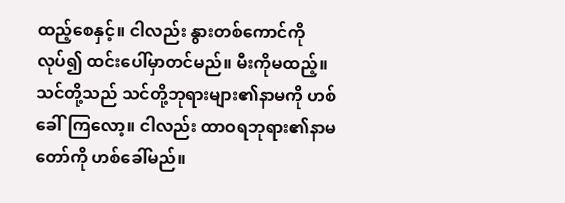ထည့်စေနှင့်။ ငါလည်း နွားတစ်ကောင်ကိုလုပ်၍ ထင်းပေါ်မှာတင်မည်။ မီးကိုမထည့်။ သင်တို့သည် သင်တို့ဘုရားများ၏နာမကို ဟစ်ခေါ်ကြလော့။ ငါလည်း ထာဝရဘုရား၏နာမတော်ကို ဟစ်ခေါ်မည်။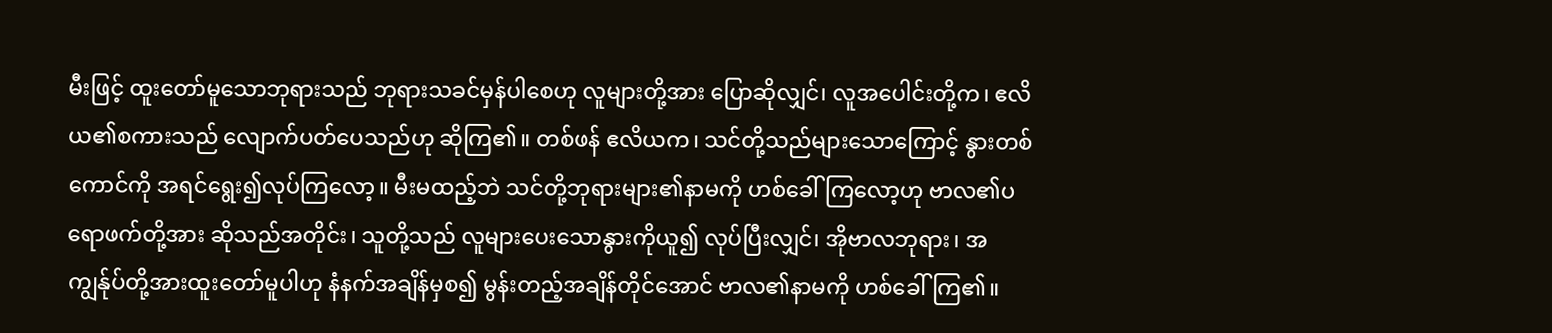မီးဖြင့် ထူးတော်မူသောဘုရားသည် ဘုရားသခင်မှန်ပါစေဟု လူများတို့အား ပြောဆိုလျှင်၊ လူအပေါင်းတို့က၊ ဧလိယ၏စကားသည် လျောက်ပတ်ပေသည်ဟု ဆိုကြ၏။ တစ်ဖန် ဧလိယက၊ သင်တို့သည်များသောကြောင့် နွားတစ်ကောင်ကို အရင်ရွေး၍လုပ်ကြလော့။ မီးမထည့်ဘဲ သင်တို့ဘုရားများ၏နာမကို ဟစ်ခေါ်ကြလော့ဟု ဗာလ၏ပရောဖက်တို့အား ဆိုသည်အတိုင်း၊ သူတို့သည် လူများပေးသောနွားကိုယူ၍ လုပ်ပြီးလျှင်၊ အိုဗာလဘုရား၊ အကျွန်ုပ်တို့အားထူးတော်မူပါဟု နံနက်အချိန်မှစ၍ မွန်းတည့်အချိန်တိုင်အောင် ဗာလ၏နာမကို ဟစ်ခေါ်ကြ၏။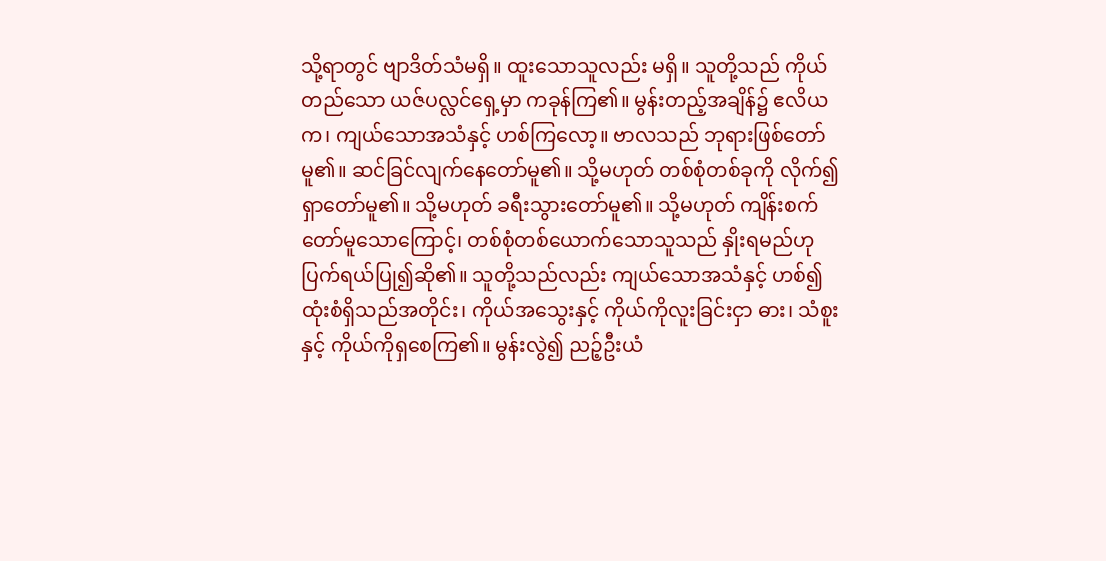သို့ရာတွင် ဗျာဒိတ်သံမရှိ။ ထူးသောသူလည်း မရှိ။ သူတို့သည် ကိုယ်တည်သော ယဇ်ပလ္လင်ရှေ့မှာ ကခုန်ကြ၏။ မွန်းတည့်အချိန်၌ ဧလိယက၊ ကျယ်သောအသံနှင့် ဟစ်ကြလော့။ ဗာလသည် ဘုရားဖြစ်တော်မူ၏။ ဆင်ခြင်လျက်နေတော်မူ၏။ သို့မဟုတ် တစ်စုံတစ်ခုကို လိုက်၍ရှာတော်မူ၏။ သို့မဟုတ် ခရီးသွားတော်မူ၏။ သို့မဟုတ် ကျိန်းစက်တော်မူသောကြောင့်၊ တစ်စုံတစ်ယောက်သောသူသည် နှိုးရမည်ဟု ပြက်ရယ်ပြု၍ဆို၏။ သူတို့သည်လည်း ကျယ်သောအသံနှင့် ဟစ်၍ ထုံးစံရှိသည်အတိုင်း၊ ကိုယ်အသွေးနှင့် ကိုယ်ကိုလူးခြင်းငှာ ဓား၊ သံစူးနှင့် ကိုယ်ကိုရှစေကြ၏။ မွန်းလွဲ၍ ညဉ့်ဦးယံ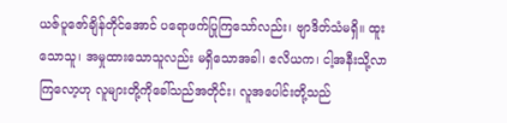ယဇ်ပူဇော်ချိန်တိုင်အောင် ပရောဖက်ပြုကြသော်လည်း၊ ဗျာဒိတ်သံမရှိ။ ထူးသောသူ၊ အမှုထားသောသူလည်း မရှိသောအခါ၊ ဧလိယက၊ ငါ့အနီးသို့လာကြလော့ဟု လူများတို့ကိုခေါ်သည်အတိုင်း၊ လူအပေါင်းတို့သည်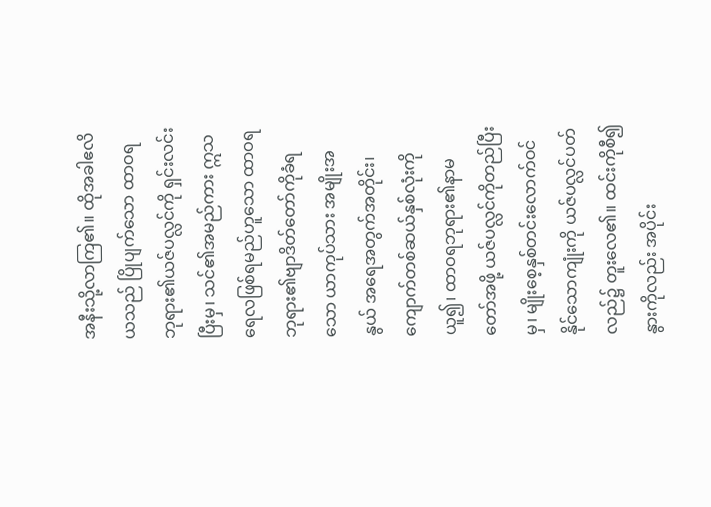အနီးသို့လာကြ၏။ ထိုအခါဧလိယသည် ပြိုပျက်သော ထာဝရဘုရား၏ယဇ်ပလ္လင်ကို ရှင်းလင်းပြီးမှ၊ သင်၏အမည်ကား ဣသရေလဖြစ်ရမည်ဟူသော ထာဝရဘုရား၏ဗျာဒိတ်တော်ကိုခံရသော ယာကုပ်သား အမျိုးအနွယ် အရေအတွက်အတိုင်း၊ ကျောက်တစ်ဆယ်နှစ်လုံးကိုယူ၍၊ ထာဝရဘုရား၏နာမတော်အဖို့ ယဇ်ပလ္လင်ကိုတည်ပြီးမှ၊ မျိုးစေ့နှစ်တင်းလောက်ဝင်နိုင်သောကျုံးကို ယဇ်ပလ္လင်ပတ်လည်၌ တူးလေ၏။ ထင်းကိုစီ၍ နွားကိုလည်း အပိုင်း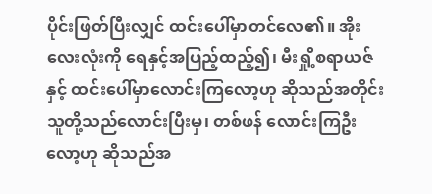ပိုင်းဖြတ်ပြီးလျှင် ထင်းပေါ်မှာတင်လေ၏။ အိုးလေးလုံးကို ရေနှင့်အပြည့်ထည့်၍၊ မီးရှို့စရာယဇ်နှင့် ထင်းပေါ်မှာလောင်းကြလော့ဟု ဆိုသည်အတိုင်း သူတို့သည်လောင်းပြီးမှ၊ တစ်ဖန် လောင်းကြဦးလော့ဟု ဆိုသည်အ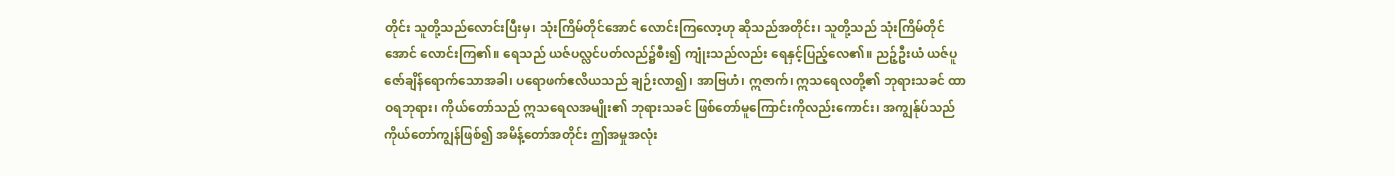တိုင်း သူတို့သည်လောင်းပြီးမှ၊ သုံးကြိမ်တိုင်အောင် လောင်းကြလော့ဟု ဆိုသည်အတိုင်း၊ သူတို့သည် သုံးကြိမ်တိုင်အောင် လောင်းကြ၏။ ရေသည် ယဇ်ပလ္လင်ပတ်လည်၌စီး၍ ကျုံးသည်လည်း ရေနှင့်ပြည့်လေ၏။ ညဉ့်ဦးယံ ယဇ်ပူဇော်ချိန်ရောက်သောအခါ၊ ပရောဖက်ဧလိယသည် ချဉ်းလာ၍၊ အာဗြဟံ၊ ဣဇာက်၊ ဣသရေလတို့၏ ဘုရားသခင် ထာဝရဘုရား၊ ကိုယ်တော်သည် ဣသရေလအမျိုး၏ ဘုရားသခင် ဖြစ်တော်မူကြောင်းကိုလည်းကောင်း၊ အကျွန်ုပ်သည် ကိုယ်တော်ကျွန်ဖြစ်၍ အမိန့်တော်အတိုင်း ဤအမှုအလုံး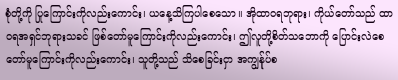စုံတို့ကို ပြုကြောင်းကိုလည်းကောင်း၊ ယနေ့သိကြပါစေသော။ အိုထာဝရဘုရား၊ ကိုယ်တော်သည် ထာဝရအရှင်ဘုရားသခင် ဖြစ်တော်မူကြောင်းကိုလည်းကောင်း၊ ဤလူတို့စိတ်သဘောကို ပြောင်းလဲစေတော်မူကြောင်းကိုလည်းကောင်း၊ သူတို့သည် သိစေခြင်းငှာ အကျွန်ုပ်စ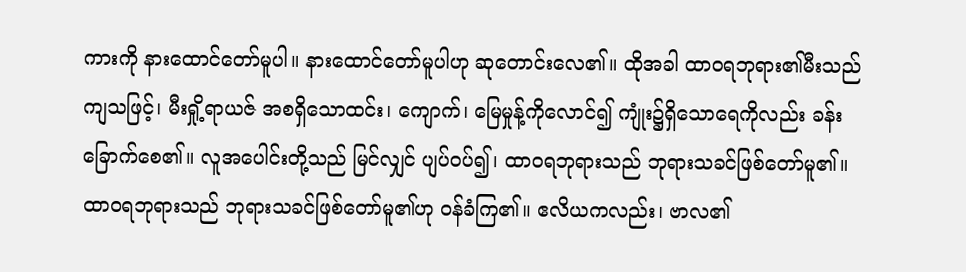ကားကို နားထောင်တော်မူပါ။ နားထောင်တော်မူပါဟု ဆုတောင်းလေ၏။ ထိုအခါ ထာဝရဘုရား၏မီးသည်ကျသဖြင့်၊ မီးရှို့ရာယဇ် အစရှိသောထင်း၊ ကျောက်၊ မြေမှုန့်ကိုလောင်၍ ကျုံး၌ရှိသောရေကိုလည်း ခန်းခြောက်စေ၏။ လူအပေါင်းတို့သည် မြင်လျှင် ပျပ်ဝပ်၍၊ ထာဝရဘုရားသည် ဘုရားသခင်ဖြစ်တော်မူ၏။ ထာဝရဘုရားသည် ဘုရားသခင်ဖြစ်တော်မူ၏ဟု ဝန်ခံကြ၏။ ဧလိယကလည်း၊ ဗာလ၏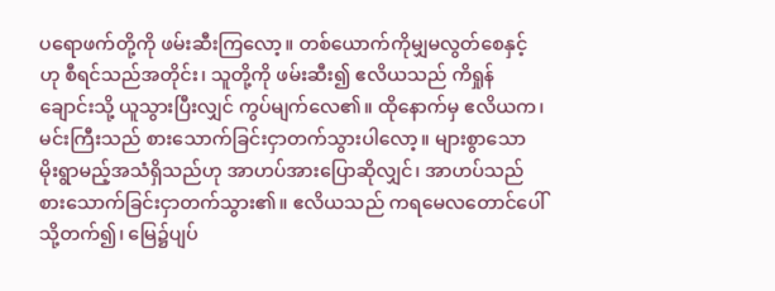ပရောဖက်တို့ကို ဖမ်းဆီးကြလော့။ တစ်ယောက်ကိုမျှမလွတ်စေနှင့်ဟု စီရင်သည်အတိုင်း၊ သူတို့ကို ဖမ်းဆီး၍ ဧလိယသည် ကိရှုန်ချောင်းသို့ ယူသွားပြီးလျှင် ကွပ်မျက်လေ၏။ ထိုနောက်မှ ဧလိယက၊ မင်းကြီးသည် စားသောက်ခြင်းငှာတက်သွားပါလော့။ များစွာသော မိုးရွာမည့်အသံရှိသည်ဟု အာဟပ်အားပြောဆိုလျှင်၊ အာဟပ်သည် စားသောက်ခြင်းငှာတက်သွား၏။ ဧလိယသည် ကရမေလတောင်ပေါ်သို့တက်၍၊ မြေ၌ပျပ်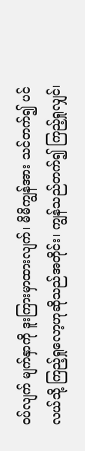ဝပ်လျက် မျက်နှာကို ဒူးကြားမှာထားလျက်၊ မိမိကျွန်အား သင်တက်၍ ပင်လယ်သို့ ကြည့်ရှုလော့ဟုဆိုသည်အတိုင်း၊ ကျွန်သည်တက်၍ ကြည့်ရှုလျှင်၊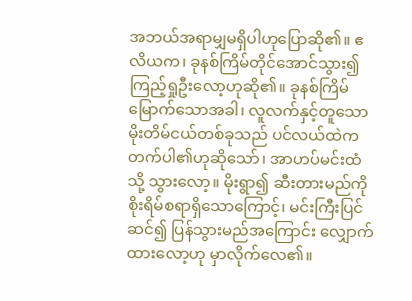အဘယ်အရာမျှမရှိပါဟုပြောဆို၏။ ဧလိယက၊ ခုနစ်ကြိမ်တိုင်အောင်သွား၍ ကြည့်ရှုဦးလော့ဟုဆို၏။ ခုနစ်ကြိမ်မြောက်သောအခါ၊ လူလက်နှင့်တူသော မိုးတိမ်ငယ်တစ်ခုသည် ပင်လယ်ထဲကတက်ပါ၏ဟုဆိုသော်၊ အာဟပ်မင်းထံသို့ သွားလော့။ မိုးရွာ၍ ဆီးတားမည်ကို စိုးရိမ်စရာရှိသောကြောင့်၊ မင်းကြီးပြင်ဆင်၍ ပြန်သွားမည်အကြောင်း လျှောက်ထားလော့ဟု မှာလိုက်လေ၏။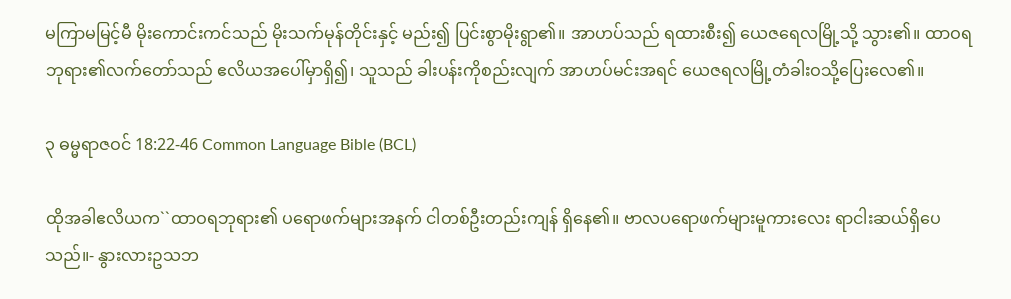မကြာမမြင့်မီ မိုးကောင်းကင်သည် မိုးသက်မုန်တိုင်းနှင့် မည်း၍ ပြင်းစွာမိုးရွာ၏။ အာဟပ်သည် ရထားစီး၍ ယေဇရေလမြို့သို့ သွား၏။ ထာဝရဘုရား၏လက်တော်သည် ဧလိယအပေါ်မှာရှိ၍၊ သူသည် ခါးပန်းကိုစည်းလျက် အာဟပ်မင်းအရင် ယေဇရလမြို့တံခါးဝသို့ပြေးလေ၏။

၃ ဓမ္မရာဇဝင် 18:22-46 Common Language Bible (BCL)

ထိုအခါဧလိယက``ထာဝရဘုရား၏ ပရောဖက်များအနက် ငါတစ်ဦးတည်းကျန် ရှိနေ၏။ ဗာလပရောဖက်များမူကားလေး ရာငါးဆယ်ရှိပေသည်။- နွားလားဥသဘ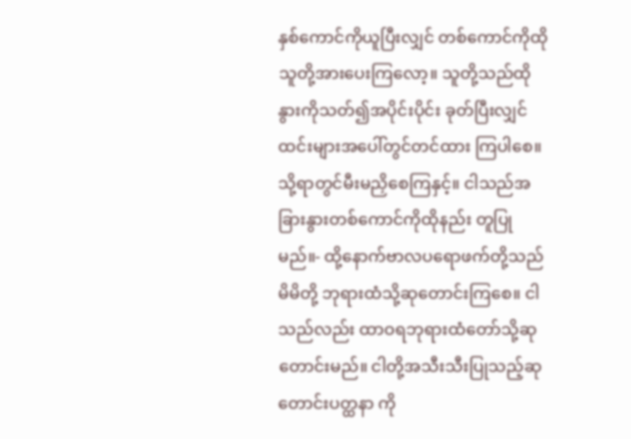နှစ်ကောင်ကိုယူပြီးလျှင် တစ်ကောင်ကိုထိုသူတို့အားပေးကြလော့။ သူတို့သည်ထိုနွားကိုသတ်၍အပိုင်းပိုင်း ခုတ်ပြီးလျှင်ထင်းများအပေါ်တွင်တင်ထား ကြပါစေ။ သို့ရာတွင်မီးမညှိစေကြနှင့်။ ငါသည်အခြားနွားတစ်ကောင်ကိုထိုနည်း တူပြုမည်။- ထို့နောက်ဗာလပရောဖက်တို့သည်မိမိတို့ ဘုရားထံသို့ဆုတောင်းကြစေ။ ငါသည်လည်း ထာဝရဘုရားထံတော်သို့ဆုတောင်းမည်။ ငါတို့အသီးသီးပြုသည့်ဆုတောင်းပတ္ထနာ ကို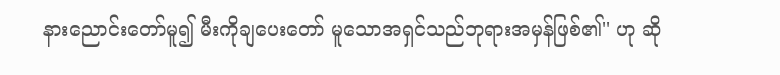နားညောင်းတော်မူ၍ မီးကိုချပေးတော် မူသောအရှင်သည်ဘုရားအမှန်ဖြစ်၏'' ဟု ဆို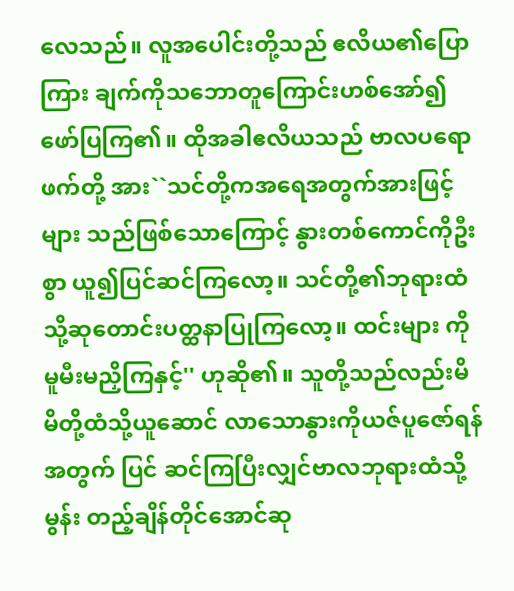လေသည်။ လူအပေါင်းတို့သည် ဧလိယ၏ပြောကြား ချက်ကိုသဘောတူကြောင်းဟစ်အော်၍ ဖော်ပြကြ၏။ ထိုအခါဧလိယသည် ဗာလပရောဖက်တို့ အား``သင်တို့ကအရေအတွက်အားဖြင့်များ သည်ဖြစ်သောကြောင့် နွားတစ်ကောင်ကိုဦးစွာ ယူ၍ပြင်ဆင်ကြလော့။ သင်တို့၏ဘုရားထံ သို့ဆုတောင်းပတ္ထနာပြုကြလော့။ ထင်းများ ကိုမူမီးမညှိကြနှင့်'' ဟုဆို၏။ သူတို့သည်လည်းမိမိတို့ထံသို့ယူဆောင် လာသောနွားကိုယဇ်ပူဇော်ရန်အတွက် ပြင် ဆင်ကြပြီးလျှင်ဗာလဘုရားထံသို့မွန်း တည့်ချိန်တိုင်အောင်ဆု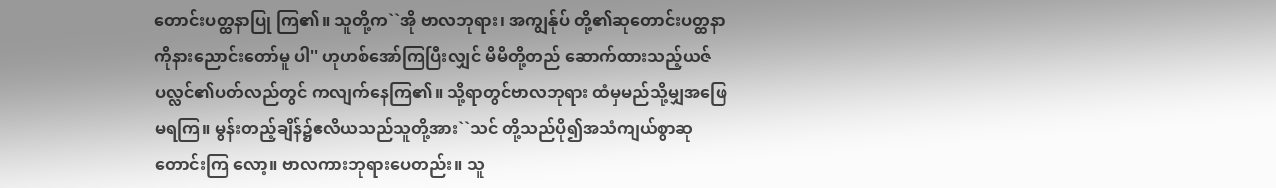တောင်းပတ္ထနာပြု ကြ၏။ သူတို့က``အို ဗာလဘုရား၊ အကျွန်ုပ် တို့၏ဆုတောင်းပတ္ထနာကိုနားညောင်းတော်မူ ပါ'' ဟုဟစ်အော်ကြပြီးလျှင် မိမိတို့တည် ဆောက်ထားသည့်ယဇ်ပလ္လင်၏ပတ်လည်တွင် ကလျက်နေကြ၏။ သို့ရာတွင်ဗာလဘုရား ထံမှမည်သို့မျှအဖြေမရကြ။ မွန်းတည့်ချိန်၌ဧလိယသည်သူတို့အား``သင် တို့သည်ပို၍အသံကျယ်စွာဆုတောင်းကြ လော့။ ဗာလကားဘုရားပေတည်း။ သူ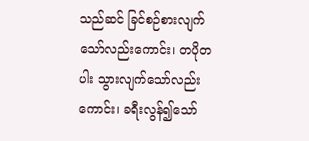သည်ဆင် ခြင်စဉ်စားလျက်သော်လည်းကောင်း၊ တပိုတပါး သွားလျက်သော်လည်းကောင်း၊ ခရီးလွန်၍သော်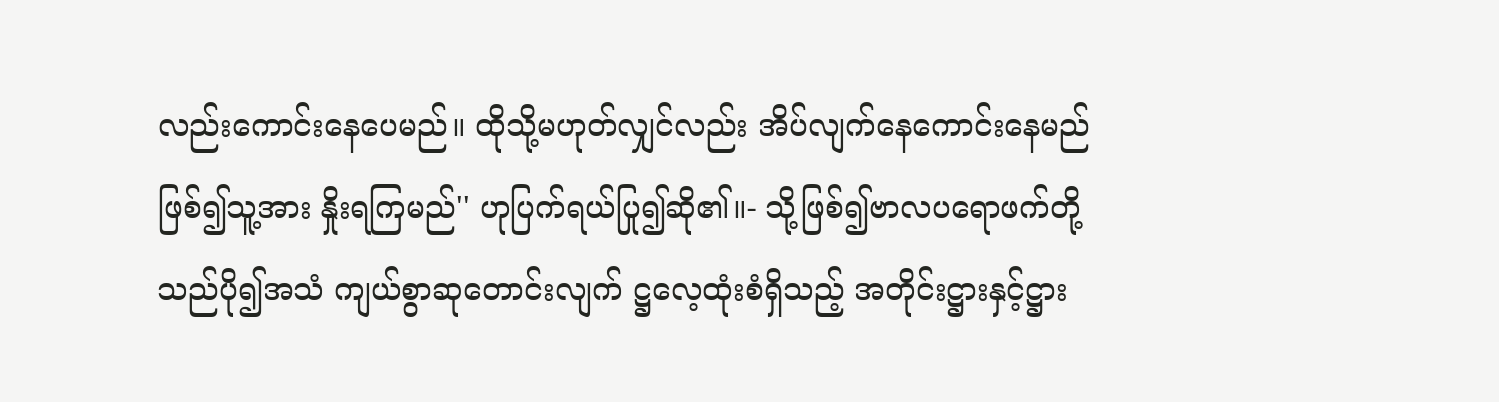လည်းကောင်းနေပေမည်။ ထိုသို့မဟုတ်လျှင်လည်း အိပ်လျက်နေကောင်းနေမည်ဖြစ်၍သူ့အား နှိုးရကြမည်'' ဟုပြက်ရယ်ပြု၍ဆို၏။- သို့ဖြစ်၍ဗာလပရောဖက်တို့သည်ပို၍အသံ ကျယ်စွာဆုတောင်းလျက် ဋ္ဌလေ့ထုံးစံရှိသည့် အတိုင်းဋ္ဌားနှင့်ဋ္ဌား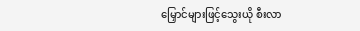မြှောင်များဖြင့်သွေးယို စီးလာ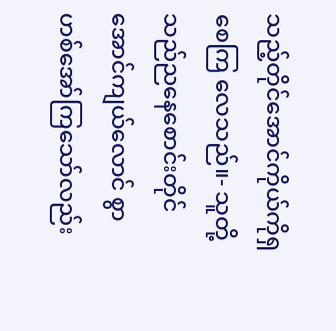သည့်တိုင်အောင်ကိုယ်ကိုရှစေကြ လေသည်။- သူတို့သည်ညနေစောင်းတိုင်အောင်ကျယ်လောင် စွာဟစ်အော်ကြသော်လည်း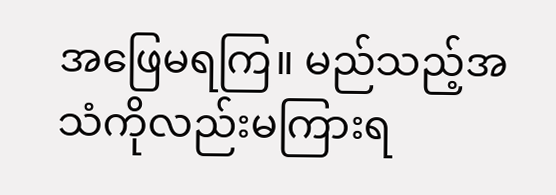အဖြေမရကြ။ မည်သည့်အသံကိုလည်းမကြားရ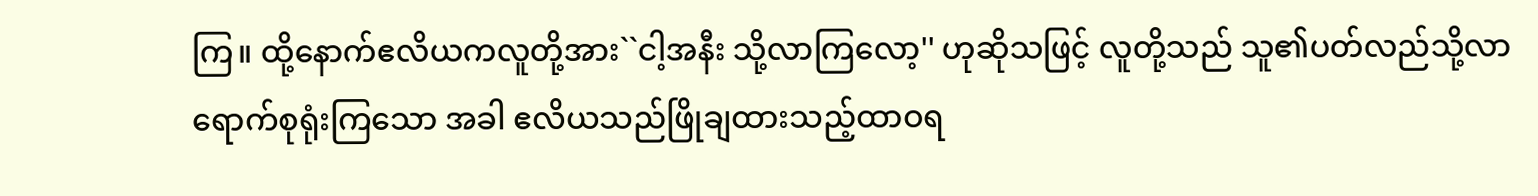ကြ။ ထို့နောက်ဧလိယကလူတို့အား``ငါ့အနီး သို့လာကြလော့'' ဟုဆိုသဖြင့် လူတို့သည် သူ၏ပတ်လည်သို့လာရောက်စုရုံးကြသော အခါ ဧလိယသည်ဖြိုချထားသည့်ထာဝရ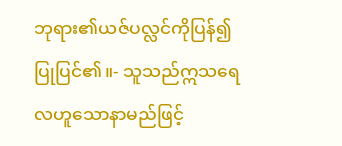ဘုရား၏ယဇ်ပလ္လင်ကိုပြန်၍ပြုပြင်၏။- သူသည်ဣသရေလဟူသောနာမည်ဖြင့်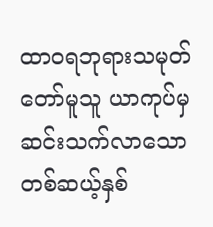ထာဝရဘုရားသမုတ်တော်မူသူ ယာကုပ်မှ ဆင်းသက်လာသောတစ်ဆယ့်နှစ်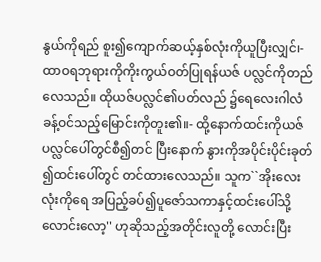နွယ်ကိုရည် စူး၍ကျောက်ဆယ့်နှစ်လုံးကိုယူပြီးလျှင်၊- ထာဝရဘုရားကိုကိုးကွယ်ဝတ်ပြုရန်ယဇ် ပလ္လင်ကိုတည်လေသည်။ ထိုယဇ်ပလ္လင်၏ပတ်လည် ၌ရေလေးဂါလံခန့်ဝင်သည့်မြောင်းကိုတူး၏။- ထို့နောက်ထင်းကိုယဇ်ပလ္လင်ပေါ်တွင်စီ၍တင် ပြီးနောက် နွားကိုအပိုင်းပိုင်းခုတ်၍ထင်းပေါ်တွင် တင်ထားလေသည်။ သူက``အိုးလေးလုံးကိုရေ အပြည့်ခပ်၍ပူဇော်သကာနှင့်ထင်းပေါ်သို့ လောင်းလော့'' ဟုဆိုသည့်အတိုင်းလူတို့ လောင်းပြီး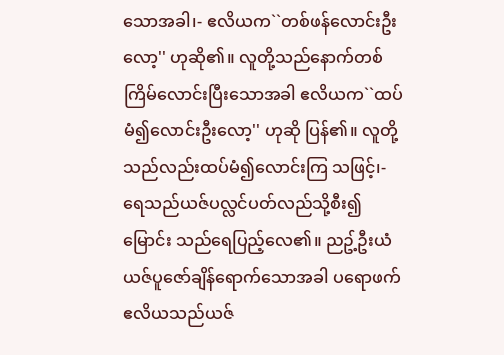သောအခါ၊- ဧလိယက``တစ်ဖန်လောင်းဦးလော့'' ဟုဆို၏။ လူတို့သည်နောက်တစ်ကြိမ်လောင်းပြီးသောအခါ ဧလိယက``ထပ်မံ၍လောင်းဦးလော့'' ဟုဆို ပြန်၏။ လူတို့သည်လည်းထပ်မံ၍လောင်းကြ သဖြင့်၊- ရေသည်ယဇ်ပလ္လင်ပတ်လည်သို့စီး၍မြောင်း သည်ရေပြည့်လေ၏။ ညဥ့်ဦးယံယဇ်ပူဇော်ချိန်ရောက်သောအခါ ပရောဖက်ဧလိယသည်ယဇ်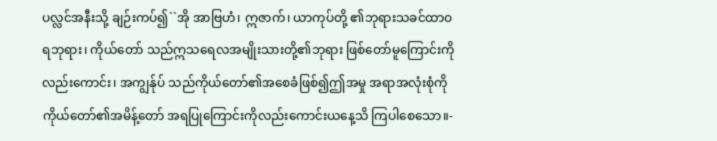ပလ္လင်အနီးသို့ ချဉ်းကပ်၍``အို အာဗြဟံ၊ ဣဇာက်၊ ယာကုပ်တို့ ၏ဘုရားသခင်ထာဝရဘုရား၊ ကိုယ်တော် သည်ဣသရေလအမျိုးသားတို့၏ဘုရား ဖြစ်တော်မူကြောင်းကိုလည်းကောင်း၊ အကျွန်ုပ် သည်ကိုယ်တော်၏အစေခံဖြစ်၍ဤအမှု အရာအလုံးစုံကို ကိုယ်တော်၏အမိန့်တော် အရပြုကြောင်းကိုလည်းကောင်းယနေ့သိ ကြပါစေသော။-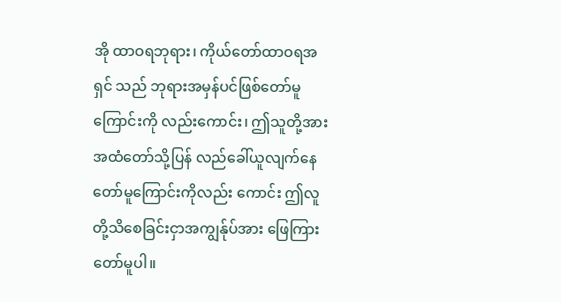အို ထာဝရဘုရား၊ ကိုယ်တော်ထာဝရအရှင် သည် ဘုရားအမှန်ပင်ဖြစ်တော်မူကြောင်းကို လည်းကောင်း၊ ဤသူတို့အားအထံတော်သို့ပြန် လည်ခေါ်ယူလျက်နေတော်မူကြောင်းကိုလည်း ကောင်း ဤလူတို့သိစေခြင်းငှာအကျွန်ုပ်အား ဖြေကြားတော်မူပါ။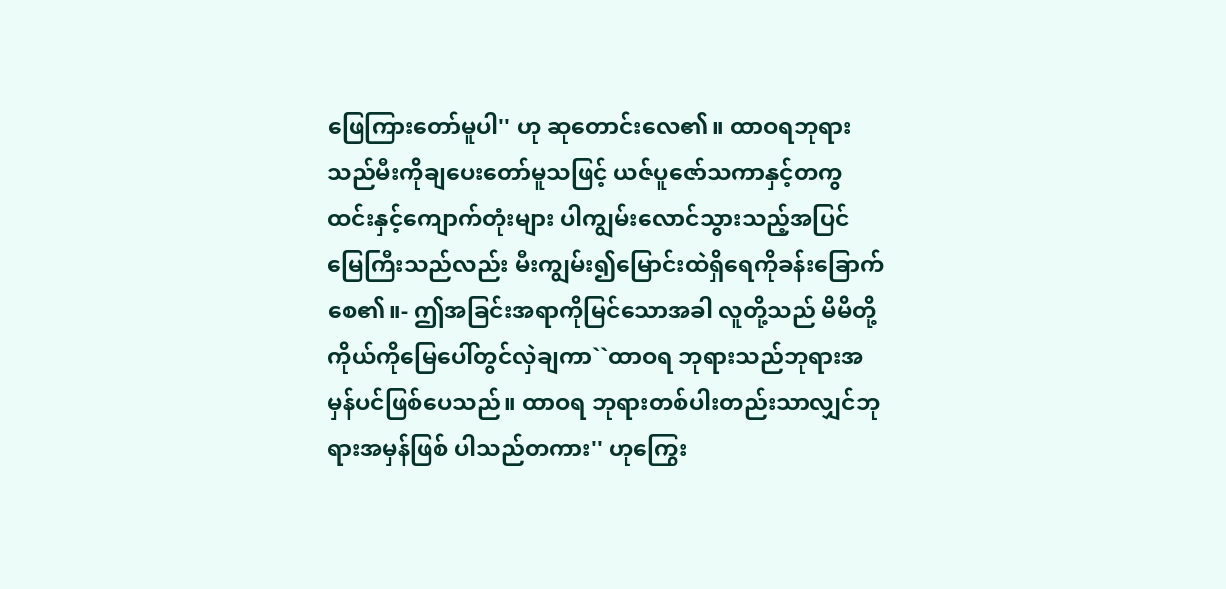ဖြေကြားတော်မူပါ'' ဟု ဆုတောင်းလေ၏။ ထာဝရဘုရားသည်မီးကိုချပေးတော်မူသဖြင့် ယဇ်ပူဇော်သကာနှင့်တကွထင်းနှင့်ကျောက်တုံးများ ပါကျွမ်းလောင်သွားသည့်အပြင် မြေကြီးသည်လည်း မီးကျွမ်း၍မြောင်းထဲရှိရေကိုခန်းခြောက်စေ၏။- ဤအခြင်းအရာကိုမြင်သောအခါ လူတို့သည် မိမိတို့ကိုယ်ကိုမြေပေါ်တွင်လှဲချကာ``ထာဝရ ဘုရားသည်ဘုရားအမှန်ပင်ဖြစ်ပေသည်။ ထာဝရ ဘုရားတစ်ပါးတည်းသာလျှင်ဘုရားအမှန်ဖြစ် ပါသည်တကား'' ဟုကြွေး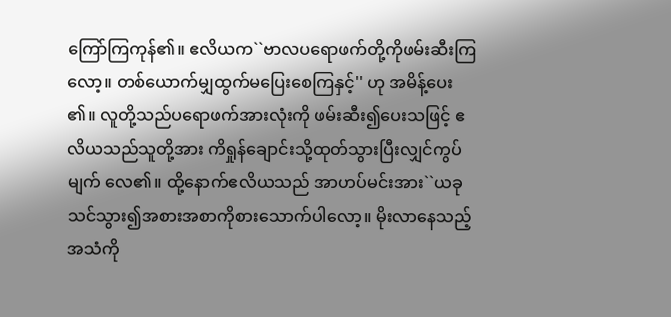ကြော်ကြကုန်၏။ ဧလိယက``ဗာလပရောဖက်တို့ကိုဖမ်းဆီးကြ လော့။ တစ်ယောက်မျှထွက်မပြေးစေကြနှင့်'' ဟု အမိန့်ပေး၏။ လူတို့သည်ပရောဖက်အားလုံးကို ဖမ်းဆီး၍ပေးသဖြင့် ဧလိယသည်သူတို့အား ကိရှုန်ချောင်းသို့ထုတ်သွားပြီးလျှင်ကွပ်မျက် လေ၏။ ထို့နောက်ဧလိယသည် အာဟပ်မင်းအား``ယခု သင်သွား၍အစားအစာကိုစားသောက်ပါလော့။ မိုးလာနေသည့်အသံကို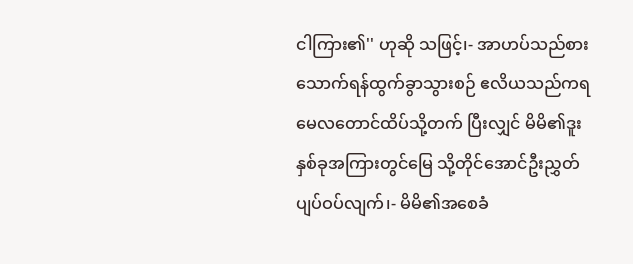ငါကြား၏'' ဟုဆို သဖြင့်၊- အာဟပ်သည်စားသောက်ရန်ထွက်ခွာသွားစဉ် ဧလိယသည်ကရမေလတောင်ထိပ်သို့တက် ပြီးလျှင် မိမိ၏ဒူးနှစ်ခုအကြားတွင်မြေ သို့တိုင်အောင်ဦးညွှတ်ပျပ်ဝပ်လျက်၊- မိမိ၏အစေခံ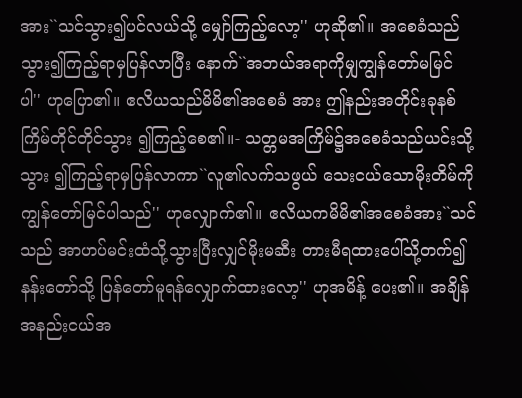အား``သင်သွား၍ပင်လယ်သို့ မျှော်ကြည့်လော့'' ဟုဆို၏။ အစေခံသည်သွား၍ကြည့်ရာမှပြန်လာပြီး နောက်``အဘယ်အရာကိုမျှကျွန်တော်မမြင် ပါ'' ဟုပြော၏။ ဧလိယသည်မိမိ၏အစေခံ အား ဤနည်းအတိုင်းခုနစ်ကြိမ်တိုင်တိုင်သွား ၍ကြည့်စေ၏။- သတ္တမအကြိမ်၌အစေခံသည်ယင်းသို့သွား ၍ကြည့်ရာမှပြန်လာကာ``လူ၏လက်သဖွယ် သေးငယ်သောမိုးတိမ်ကိုကျွန်တော်မြင်ပါသည်'' ဟုလျှောက်၏။ ဧလိယကမိမိ၏အစေခံအား``သင်သည် အာဟပ်မင်းထံသို့သွားပြီးလျှင်မိုးမဆီး တားမီရထားပေါ်သို့တက်၍ နန်းတော်သို့ ပြန်တော်မူရန်လျှောက်ထားလော့'' ဟုအမိန့် ပေး၏။ အချိန်အနည်းငယ်အ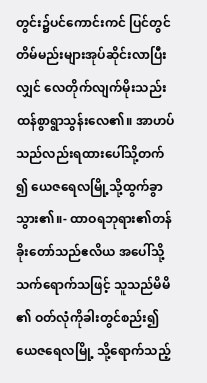တွင်း၌ပင်ကောင်းကင် ပြင်တွင် တိမ်မည်းများအုပ်ဆိုင်းလာပြီးလျှင် လေတိုက်လျက်မိုးသည်းထန်စွာရွာသွန်းလေ၏။ အာဟပ်သည်လည်းရထားပေါ်သို့တက်၍ ယေဇရေလမြို့သို့ထွက်ခွာသွား၏။- ထာဝရဘုရား၏တန်ခိုးတော်သည်ဧလိယ အပေါ်သို့သက်ရောက်သဖြင့် သူသည်မိမိ၏ ဝတ်လုံကိုခါးတွင်စည်း၍ယေဇရေလမြို့ သို့ရောက်သည့်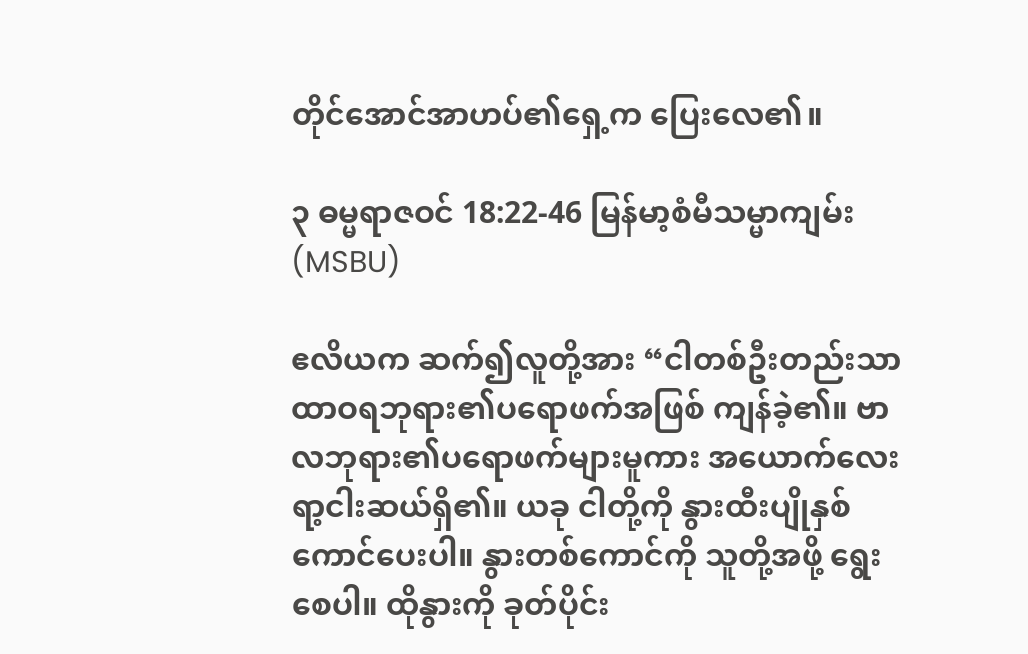တိုင်အောင်အာဟပ်၏ရှေ့က ပြေးလေ၏။

၃ ဓမ္မရာဇဝင် 18:22-46 မြန်မာ့စံမီသမ္မာကျမ်း (MSBU)

ဧလိယက ဆက်၍လူတို့အား “ငါတစ်ဦးတည်းသာ ထာဝရဘုရား၏ပရောဖက်အဖြစ် ကျန်ခဲ့၏။ ဗာလဘုရား၏ပရောဖက်များမူကား အယောက်လေးရာ့ငါးဆယ်ရှိ၏။ ယခု ငါတို့ကို နွားထီးပျိုနှစ်ကောင်ပေးပါ။ နွားတစ်ကောင်ကို သူတို့အဖို့ ရွေးစေပါ။ ထိုနွားကို ခုတ်ပိုင်း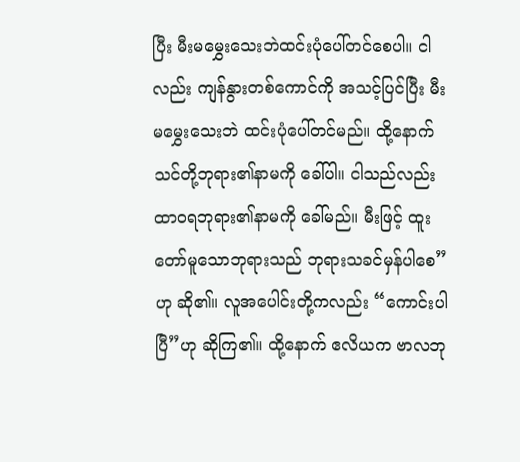ပြီး မီးမမွှေးသေးဘဲထင်းပုံပေါ်တင်စေပါ။ ငါလည်း ကျန်နွားတစ်ကောင်ကို အသင့်ပြင်ပြီး မီးမမွှေးသေးဘဲ ထင်းပုံပေါ်တင်မည်။ ထို့နောက် သင်တို့ဘုရား၏နာမကို ခေါ်ပါ။ ငါသည်လည်း ထာဝရဘုရား၏နာမကို ခေါ်မည်။ မီးဖြင့် ထူးတော်မူသောဘုရားသည် ဘုရားသခင်မှန်ပါစေ”ဟု ဆို၏။ လူအပေါင်းတို့ကလည်း “ကောင်းပါပြီ”ဟု ဆိုကြ၏။ ထို့နောက် ဧလိယက ဗာလဘု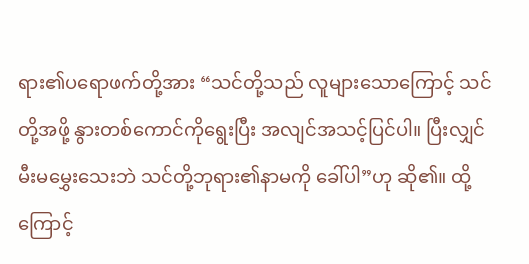ရား၏ပရောဖက်တို့အား “သင်တို့သည် လူများသောကြောင့် သင်တို့အဖို့ နွားတစ်ကောင်ကိုရွေးပြီး အလျင်အသင့်ပြင်ပါ။ ပြီးလျှင် မီးမမွှေးသေးဘဲ သင်တို့ဘုရား၏နာမကို ခေါ်ပါ”ဟု ဆို၏။ ထို့ကြောင့်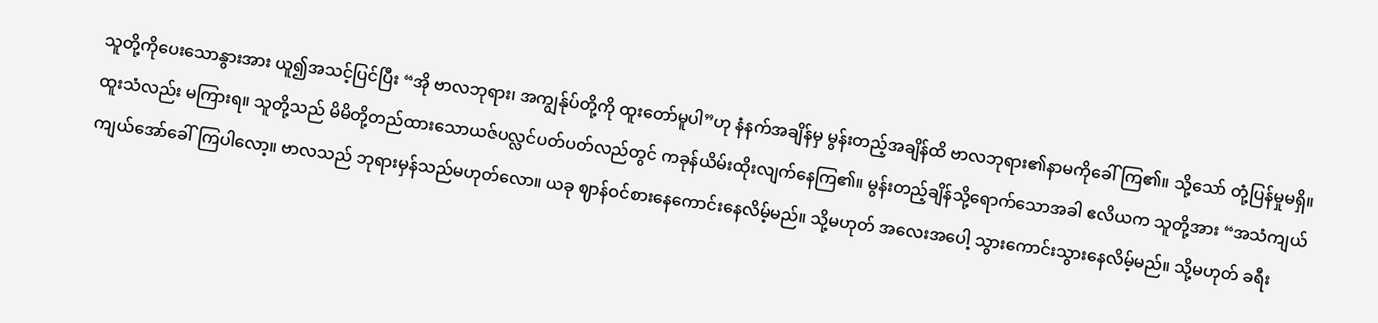သူတို့ကိုပေးသောနွားအား ယူ၍အသင့်ပြင်ပြီး “အို ဗာလဘုရား၊ အကျွန်ုပ်တို့ကို ထူးတော်မူပါ”ဟု နံနက်အချိန်မှ မွန်းတည့်အချိန်ထိ ဗာလဘုရား၏နာမကိုခေါ်ကြ၏။ သို့သော် တုံ့ပြန်မှုမရှိ။ ထူးသံလည်း မကြားရ။ သူတို့သည် မိမိတို့တည်ထားသောယဇ်ပလ္လင်ပတ်ပတ်လည်တွင် ကခုန်ယိမ်းထိုးလျက်နေကြ၏။ မွန်းတည့်ချိန်သို့ရောက်သောအခါ ဧလိယက သူတို့အား “အသံကျယ်ကျယ်အော်ခေါ်ကြပါလော့။ ဗာလသည် ဘုရားမှန်သည်မဟုတ်လော။ ယခု ဈာန်ဝင်စားနေကောင်းနေလိမ့်မည်။ သို့မဟုတ် အလေးအပေါ့ သွားကောင်းသွားနေလိမ့်မည်။ သို့မဟုတ် ခရီး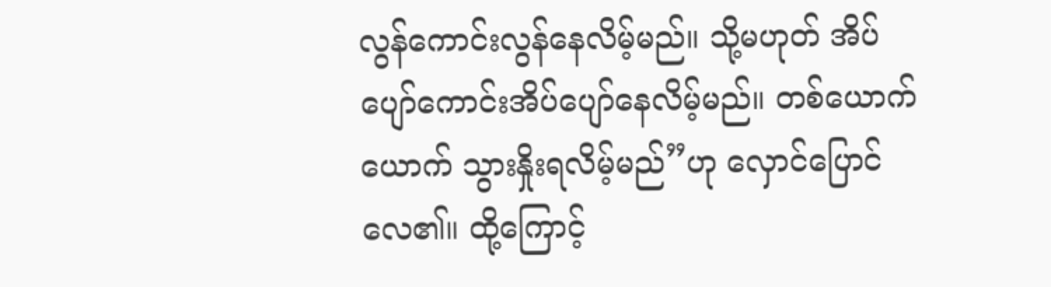လွန်ကောင်းလွန်နေလိမ့်မည်။ သို့မဟုတ် အိပ်ပျော်ကောင်းအိပ်ပျော်နေလိမ့်မည်။ တစ်ယောက်ယောက် သွားနှိုးရလိမ့်မည်”ဟု လှောင်ပြောင်လေ၏။ ထို့ကြောင့်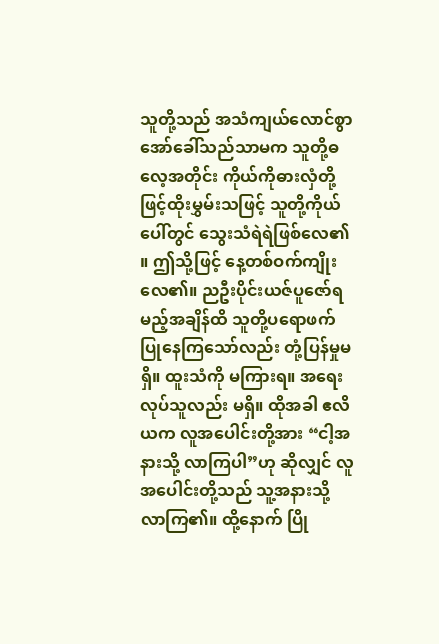သူတို့သည် အသံကျယ်လောင်စွာအော်ခေါ်သည်သာမက သူတို့ဓလေ့အတိုင်း ကိုယ်ကိုဓားလှံတို့ဖြင့်ထိုးမွှမ်းသဖြင့် သူတို့ကိုယ်ပေါ်တွင် သွေးသံရဲရဲဖြစ်လေ၏။ ဤသို့ဖြင့် နေ့တစ်ဝက်ကျိုးလေ၏။ ညဦးပိုင်းယဇ်ပူဇော်ရမည့်အချိန်ထိ သူတို့ပရောဖက်ပြုနေကြသော်လည်း တုံ့ပြန်မှုမရှိ။ ထူးသံကို မကြားရ။ အရေးလုပ်သူလည်း မရှိ။ ထိုအခါ ဧလိယက လူအပေါင်းတို့အား “ငါ့အနားသို့ လာကြပါ”ဟု ဆိုလျှင် လူအပေါင်းတို့သည် သူ့အနားသို့ လာကြ၏။ ထို့နောက် ပြို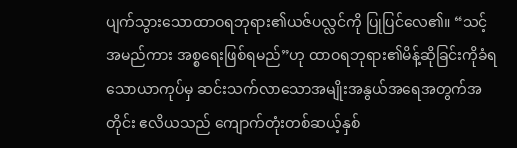ပျက်သွားသောထာဝရဘုရား၏ယဇ်ပလ္လင်ကို ပြုပြင်လေ၏။ “သင့်အမည်ကား အစ္စရေးဖြစ်ရမည်”ဟု ထာဝရဘုရား၏မိန့်ဆိုခြင်းကိုခံရသောယာကုပ်မှ ဆင်းသက်လာသောအမျိုးအနွယ်အရေအတွက်အတိုင်း ဧလိယသည် ကျောက်တုံးတစ်ဆယ့်နှစ်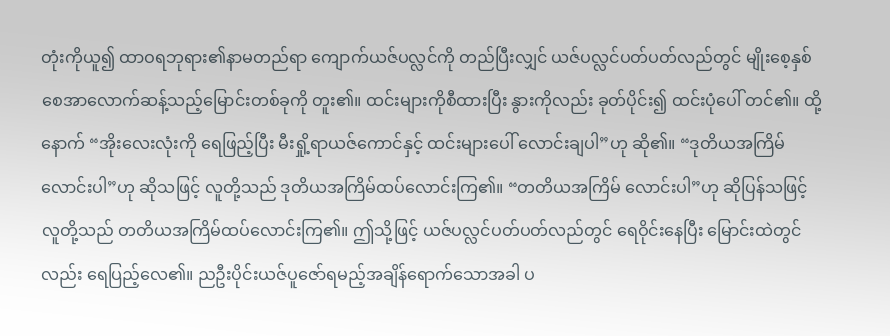တုံးကိုယူ၍ ထာဝရဘုရား၏နာမတည်ရာ ကျောက်ယဇ်ပလ္လင်ကို တည်ပြီးလျှင် ယဇ်ပလ္လင်ပတ်ပတ်လည်တွင် မျိုးစေ့နှစ်စေအာလောက်ဆန့်သည့်မြောင်းတစ်ခုကို တူး၏။ ထင်းများကိုစီထားပြီး နွားကိုလည်း ခုတ်ပိုင်း၍ ထင်းပုံပေါ် တင်၏။ ထို့နောက် “အိုးလေးလုံးကို ရေဖြည့်ပြီး မီးရှို့ရာယဇ်ကောင်နှင့် ထင်းများပေါ် လောင်းချပါ”ဟု ဆို၏။ “ဒုတိယအကြိမ် လောင်းပါ”ဟု ဆိုသဖြင့် လူတို့သည် ဒုတိယအကြိမ်ထပ်လောင်းကြ၏။ “တတိယအကြိမ် လောင်းပါ”ဟု ဆိုပြန်သဖြင့် လူတို့သည် တတိယအကြိမ်ထပ်လောင်းကြ၏။ ဤသို့ဖြင့် ယဇ်ပလ္လင်ပတ်ပတ်လည်တွင် ရေဝိုင်းနေပြီး မြောင်းထဲတွင်လည်း ရေပြည့်လေ၏။ ညဦးပိုင်းယဇ်ပူဇော်ရမည့်အချိန်ရောက်သောအခါ ပ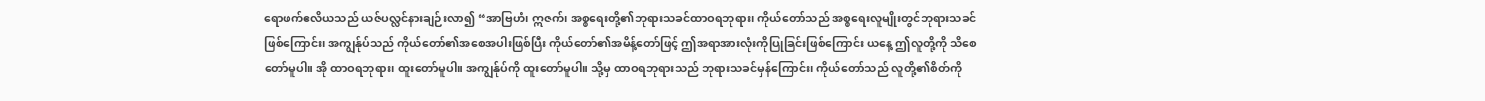ရောဖက်ဧလိယသည် ယဇ်ပလ္လင်နားချဉ်းလာ၍ “အာဗြဟံ၊ ဣဇက်၊ အစ္စရေးတို့၏ဘုရားသခင်ထာဝရဘုရား၊ ကိုယ်တော်သည် အစ္စရေးလူမျိုးတွင်ဘုရားသခင်ဖြစ်ကြောင်း၊ အကျွန်ုပ်သည် ကိုယ်တော်၏အစေအပါးဖြစ်ပြီး ကိုယ်တော်၏အမိန့်တော်ဖြင့် ဤအရာအားလုံးကိုပြုခြင်းဖြစ်ကြောင်း ယနေ့ ဤလူတို့ကို သိစေတော်မူပါ။ အို ထာဝရဘုရား၊ ထူးတော်မူပါ။ အကျွန်ုပ်ကို ထူးတော်မူပါ။ သို့မှ ထာဝရဘုရားသည် ဘုရားသခင်မှန်ကြောင်း၊ ကိုယ်တော်သည် လူတို့၏စိတ်ကို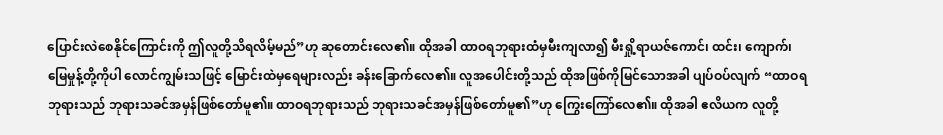ပြောင်းလဲစေနိုင်ကြောင်းကို ဤလူတို့သိရလိမ့်မည်”ဟု ဆုတောင်းလေ၏။ ထိုအခါ ထာဝရဘုရားထံမှမီးကျလာ၍ မီးရှို့ရာယဇ်ကောင်၊ ထင်း၊ ကျောက်၊ မြေမှုန့်တို့ကိုပါ လောင်ကျွမ်းသဖြင့် မြောင်းထဲမှရေများလည်း ခန်းခြောက်လေ၏။ လူအပေါင်းတို့သည် ထိုအဖြစ်ကိုမြင်သောအခါ ပျပ်ဝပ်လျက် “ထာဝရဘုရားသည် ဘုရားသခင်အမှန်ဖြစ်တော်မူ၏။ ထာဝရဘုရားသည် ဘုရားသခင်အမှန်ဖြစ်တော်မူ၏”ဟု ကြွေးကြော်လေ၏။ ထိုအခါ ဧလိယက လူတို့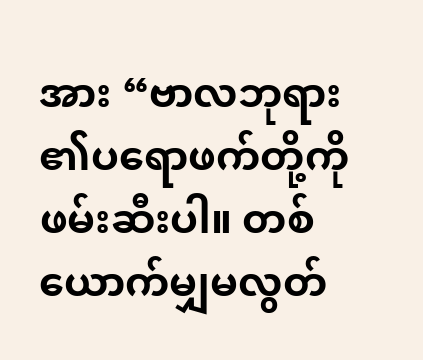အား “ဗာလဘုရား၏ပရောဖက်တို့ကို ဖမ်းဆီးပါ။ တစ်ယောက်မျှမလွတ်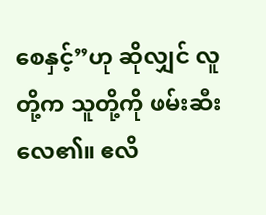စေနှင့်”ဟု ဆိုလျှင် လူတို့က သူတို့ကို ဖမ်းဆီးလေ၏။ ဧလိ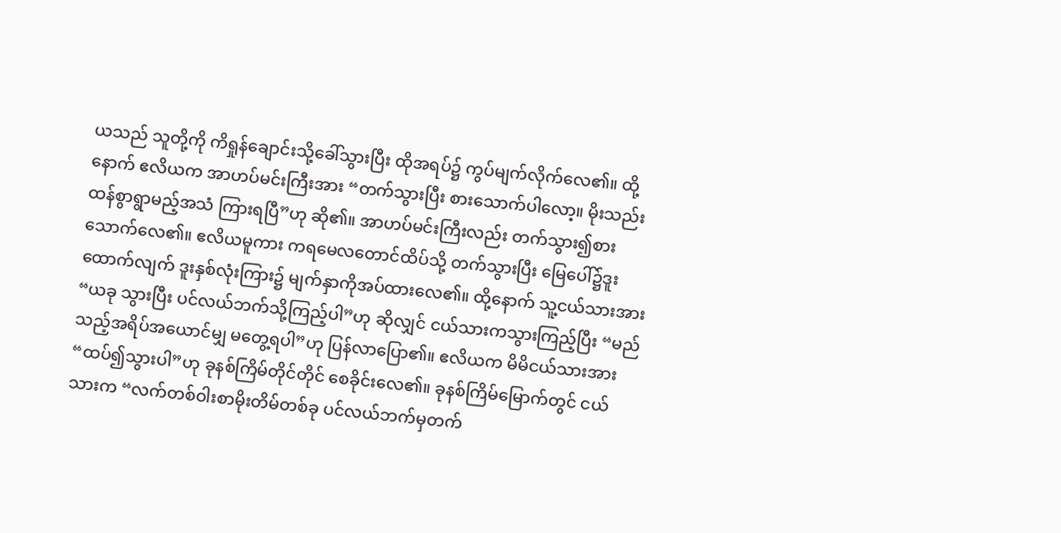ယသည် သူတို့ကို ကိရှုန်ချောင်းသို့ခေါ်သွားပြီး ထိုအရပ်၌ ကွပ်မျက်လိုက်လေ၏။ ထို့နောက် ဧလိယက အာဟပ်မင်းကြီးအား “တက်သွားပြီး စားသောက်ပါလော့။ မိုးသည်းထန်စွာရွာမည့်အသံ ကြားရပြီ”ဟု ဆို၏။ အာဟပ်မင်းကြီးလည်း တက်သွား၍စားသောက်လေ၏။ ဧလိယမူကား ကရမေလတောင်ထိပ်သို့ တက်သွားပြီး မြေပေါ်၌ဒူးထောက်လျက် ဒူးနှစ်လုံးကြား၌ မျက်နှာကိုအပ်ထားလေ၏။ ထို့နောက် သူ့ငယ်သားအား “ယခု သွားပြီး ပင်လယ်ဘက်သို့ကြည့်ပါ”ဟု ဆိုလျှင် ငယ်သားကသွားကြည့်ပြီး “မည်သည့်အရိပ်အယောင်မျှ မတွေ့ရပါ”ဟု ပြန်လာပြော၏။ ဧလိယက မိမိငယ်သားအား “ထပ်၍သွားပါ”ဟု ခုနစ်ကြိမ်တိုင်တိုင် စေခိုင်းလေ၏။ ခုနစ်ကြိမ်မြောက်တွင် ငယ်သားက “လက်တစ်ဝါးစာမိုးတိမ်တစ်ခု ပင်လယ်ဘက်မှတက်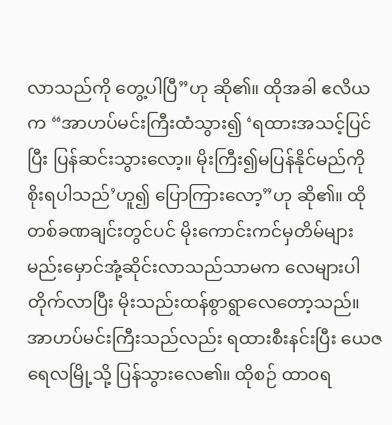လာသည်ကို တွေ့ပါပြီ”ဟု ဆို၏။ ထိုအခါ ဧလိယက “အာဟပ်မင်းကြီးထံသွား၍ ‘ရထားအသင့်ပြင်ပြီး ပြန်ဆင်းသွားလော့။ မိုးကြီး၍မပြန်နိုင်မည်ကို စိုးရပါသည်’ဟူ၍ ပြောကြားလော့”ဟု ဆို၏။ ထိုတစ်ခဏချင်းတွင်ပင် မိုးကောင်းကင်မှတိမ်များ မည်းမှောင်အုံ့ဆိုင်းလာသည်သာမက လေများပါတိုက်လာပြီး မိုးသည်းထန်စွာရွာလေတော့သည်။ အာဟပ်မင်းကြီးသည်လည်း ရထားစီးနင်းပြီး ယေဇရေလမြို့သို့ ပြန်သွားလေ၏။ ထိုစဉ် ထာဝရ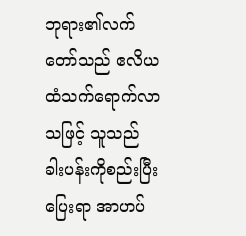ဘုရား၏လက်တော်သည် ဧလိယထံသက်ရောက်လာသဖြင့် သူသည် ခါးပန်းကိုစည်းပြီးပြေးရာ အာဟပ်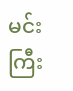မင်းကြီး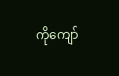ကိုကျော်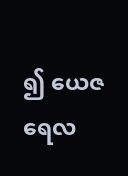၍ ယေဇရေလ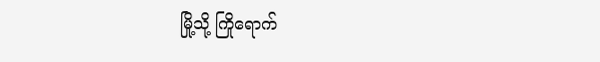မြို့သို့ ကြိုရောက်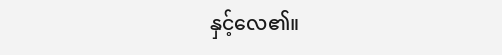နှင့်လေ၏။